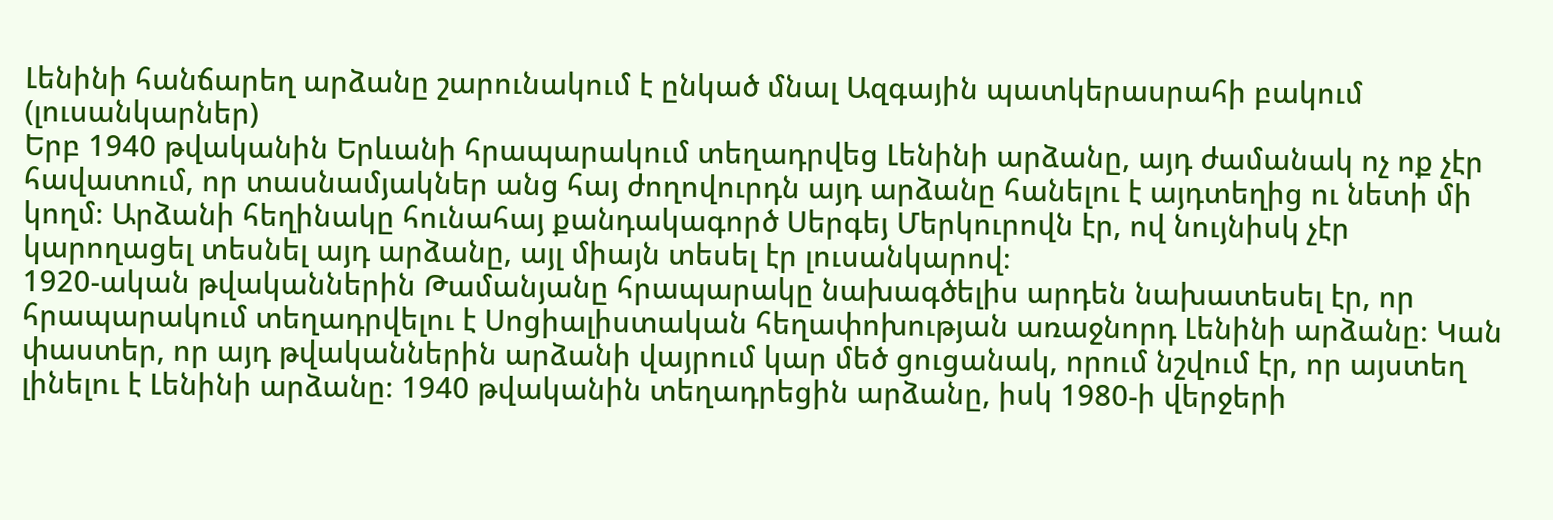Լենինի հանճարեղ արձանը շարունակում է ընկած մնալ Ազգային պատկերասրահի բակում (լուսանկարներ)
Երբ 1940 թվականին Երևանի հրապարակում տեղադրվեց Լենինի արձանը, այդ ժամանակ ոչ ոք չէր հավատում, որ տասնամյակներ անց հայ ժողովուրդն այդ արձանը հանելու է այդտեղից ու նետի մի կողմ։ Արձանի հեղինակը հունահայ քանդակագործ Սերգեյ Մերկուրովն էր, ով նույնիսկ չէր կարողացել տեսնել այդ արձանը, այլ միայն տեսել էր լուսանկարով։
1920-ական թվականներին Թամանյանը հրապարակը նախագծելիս արդեն նախատեսել էր, որ հրապարակում տեղադրվելու է Սոցիալիստական հեղափոխության առաջնորդ Լենինի արձանը։ Կան փաստեր, որ այդ թվականներին արձանի վայրում կար մեծ ցուցանակ, որում նշվում էր, որ այստեղ լինելու է Լենինի արձանը։ 1940 թվականին տեղադրեցին արձանը, իսկ 1980-ի վերջերի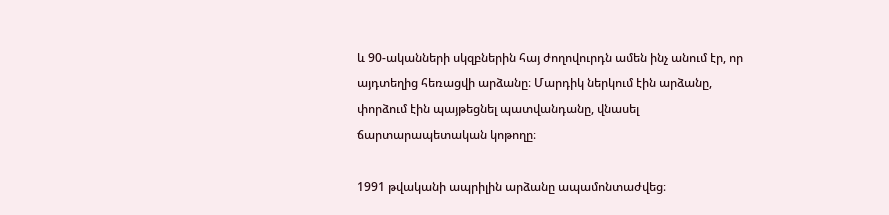և 90-ականների սկզբներին հայ ժողովուրդն ամեն ինչ անում էր, որ այդտեղից հեռացվի արձանը։ Մարդիկ ներկում էին արձանը, փորձում էին պայթեցնել պատվանդանը, վնասել ճարտարապետական կոթողը։

1991 թվականի ապրիլին արձանը ապամոնտաժվեց։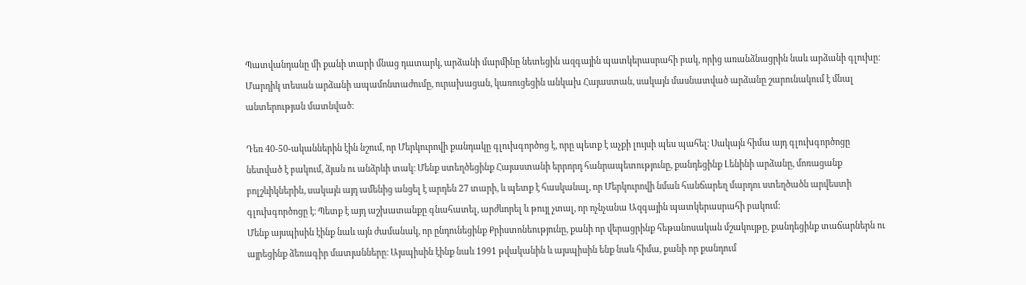Պատվանդանը մի քանի տարի մնաց դատարկ, արձանի մարմինը նետեցին ազգային պատկերասրահի բակ, որից առանձնացրին նաև արձանի գլուխը։ Մարդիկ տեսան արձանի ապամոնտաժումը, ուրախացան, կառուցեցին անկախ Հայաստան, սակայն մասնատված արձանը շարունակում է մնալ անտերության մատնված։

Դեռ 40-50-ականներին էին նշում, որ Մերկուրովի քանդակը գլուխգործոց է, որը պետք է աչքի լույսի պես պահել։ Սակայն հիմա այդ գլուխգործոցը նետված է բակում, ձյան ու անձրևի տակ։ Մենք ստեղծեցինք Հայաստանի երրորդ հանրապետությունը, քանդեցինք Լենինի արձանը, մոռացանք բոլշևիկներին, սակայն այդ ամենից անցել է արդեն 27 տարի, և պետք է հասկանալ, որ Մերկուրովի նման հանճարեղ մարդու ստեղծածն արվեստի գլուխգործոցը է։ Պետք է այդ աշխատանքը գնահատել, արժևորել և թույլ չտալ, որ ոչնչանա Ազգային պատկերասրահի բակում։
Մենք այսպիսին էինք նաև այն ժամանակ, որ ընդունեցինք Քրիստոնեությունը, քանի որ վերացրինք հեթանոսական մշակույթը, քանդեցինք տաճարներն ու այրեցինք ձեռագիր մատյանները։ Այսպիսին էինք նաև 1991 թվականին և այսպիսին ենք նաև հիմա, քանի որ քանդում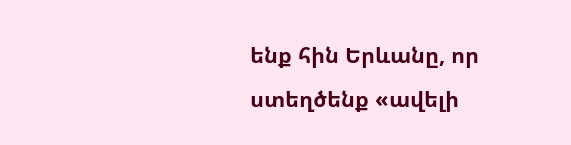ենք հին Երևանը, որ ստեղծենք «ավելի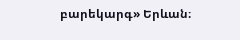բարեկարգ» Երևան։